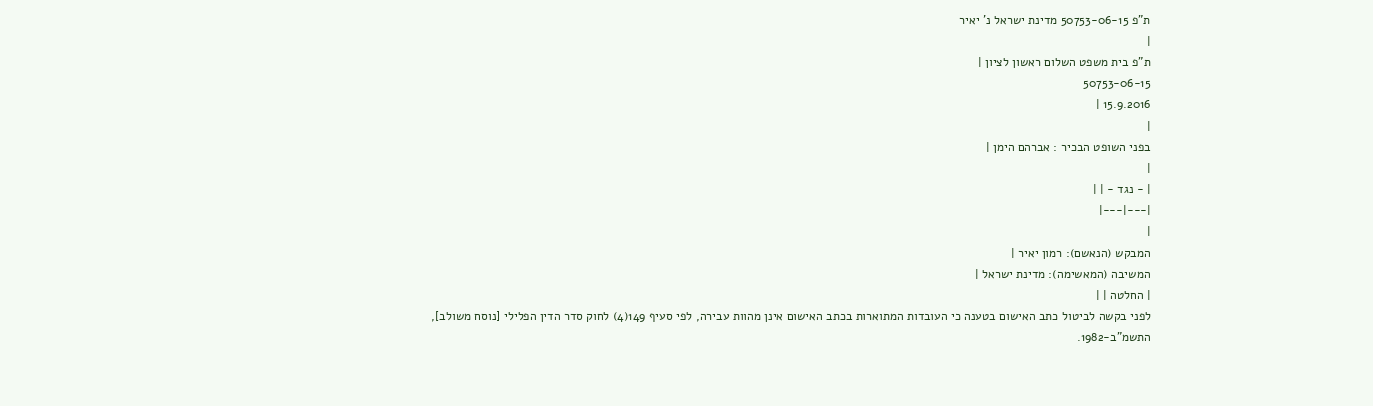ת"פ 50753-06-15 מדינת ישראל נ' יאיר
|
ת"פ בית משפט השלום ראשון לציון |
50753-06-15
15.9.2016 |
|
בפני השופט הבכיר : אברהם הימן |
|
| - נגד - | |
|---|---|
|
המבקש (הנאשם): רמון יאיר |
המשיבה (המאשימה): מדינת ישראל |
| החלטה | |
לפני בקשה לביטול כתב האישום בטענה כי העובדות המתוארות בכתב האישום אינן מהוות עבירה, לפי סעיף 149(4) לחוק סדר הדין הפלילי [נוסח משולב], התשמ"ב-1982.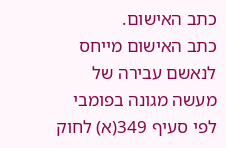כתב האישום.
כתב האישום מייחס לנאשם עבירה של מעשה מגונה בפומבי לפי סעיף 349(א) לחוק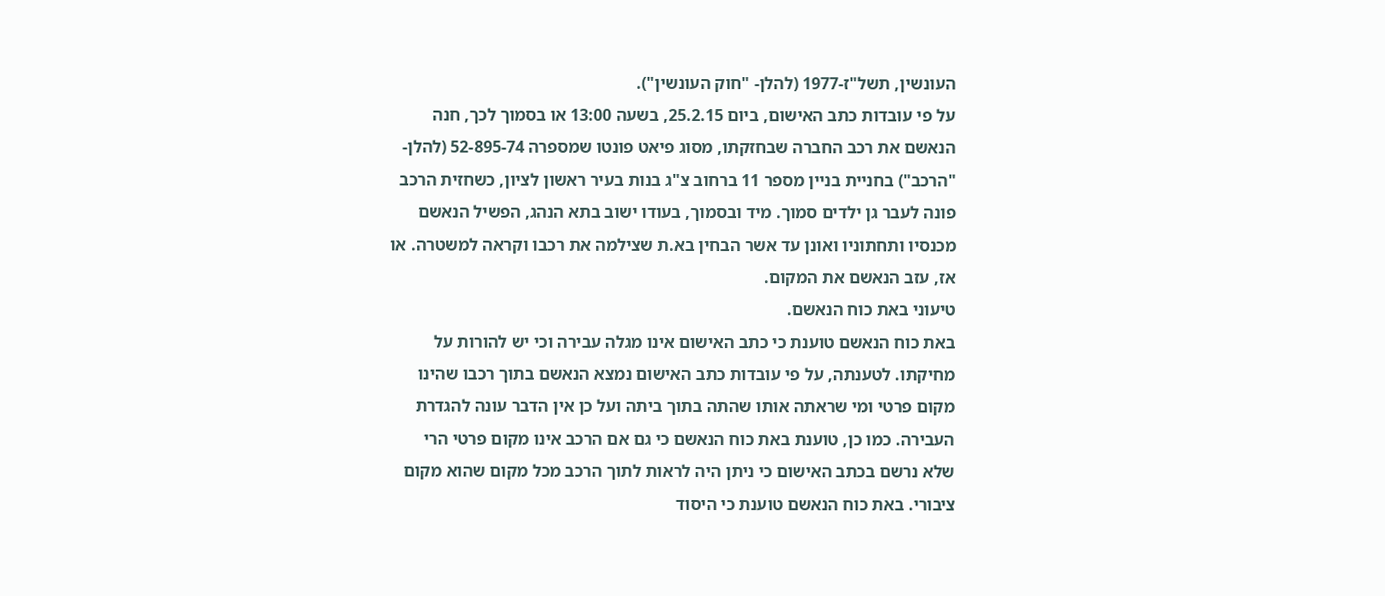העונשין, תשל"ז-1977 (להלן- "חוק העונשין").
על פי עובדות כתב האישום, ביום 25.2.15, בשעה 13:00 או בסמוך לכך, חנה הנאשם את רכב החברה שבחזקתו, מסוג פיאט פונטו שמספרה 52-895-74 (להלן- "הרכב") בחניית בניין מספר 11 ברחוב צ"ג בנות בעיר ראשון לציון, כשחזית הרכב פונה לעבר גן ילדים סמוך. מיד ובסמוך, בעודו ישוב בתא הנהג, הפשיל הנאשם מכנסיו ותחתוניו ואונן עד אשר הבחין בא.ת שצילמה את רכבו וקראה למשטרה. או אז, עזב הנאשם את המקום.
טיעוני באת כוח הנאשם.
באת כוח הנאשם טוענת כי כתב האישום אינו מגלה עבירה וכי יש להורות על מחיקתו. לטענתה, על פי עובדות כתב האישום נמצא הנאשם בתוך רכבו שהינו מקום פרטי ומי שראתה אותו שהתה בתוך ביתה ועל כן אין הדבר עונה להגדרת העבירה. כמו כן, טוענת באת כוח הנאשם כי גם אם הרכב אינו מקום פרטי הרי שלא נרשם בכתב האישום כי ניתן היה לראות לתוך הרכב מכל מקום שהוא מקום ציבורי. באת כוח הנאשם טוענת כי היסוד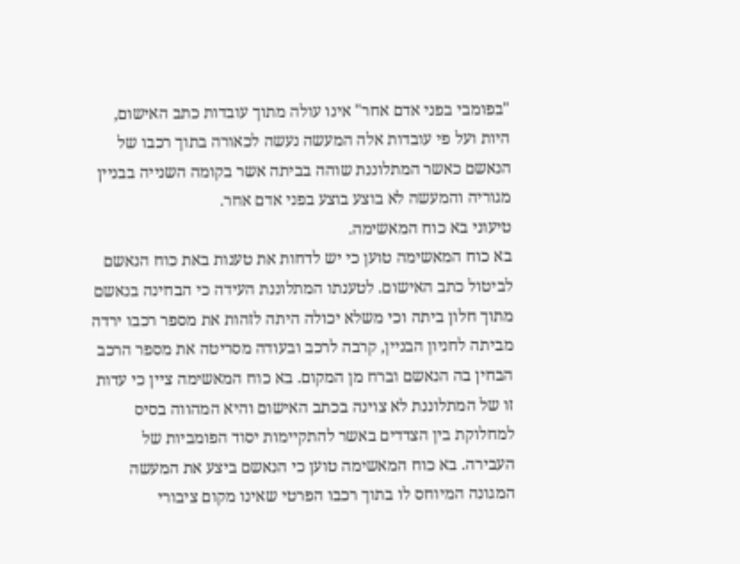"בפומבי בפני אדם אחר" אינו עולה מתוך עובדות כתב האישום, היות ועל פי עובדות אלה המעשה נעשה לכאורה בתוך רכבו של הנאשם כאשר המתלוננת שוהה בביתה אשר בקומה השנייה בבניין מגוריה והמעשה לא בוצע בוצע בפני אדם אחר.
טיעוני בא כוח המאשימה.
בא כוח המאשימה טוען כי יש לדחות את טענות באת כוח הנאשם לביטול כתב האישום. לטענתו המתלוננת העידה כי הבחינה בנאשם מתוך חלון ביתה וכי משלא יכולה היתה לזהות את מספר רכבו ירדה מביתה לחניון הבניין, קרבה לרכב ובעודה מסריטה את מספר הרכב הבחין בה הנאשם וברח מן המקום. בא כוח המאשימה ציין כי עדות זו של המתלוננת לא צוינה בכתב האישום והיא המהווה בסיס למחלוקת בין הצדדים באשר להתקיימות יסוד הפומביות של העבירה. בא כוח המאשימה טוען כי הנאשם ביצע את המעשה המגונה המיוחס לו בתוך רכבו הפרטי שאינו מקום ציבורי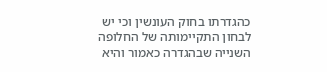כהגדרתו בחוק העונשין וכי יש לבחון התקיימותה של החלופה השנייה שבהגדרה כאמור והיא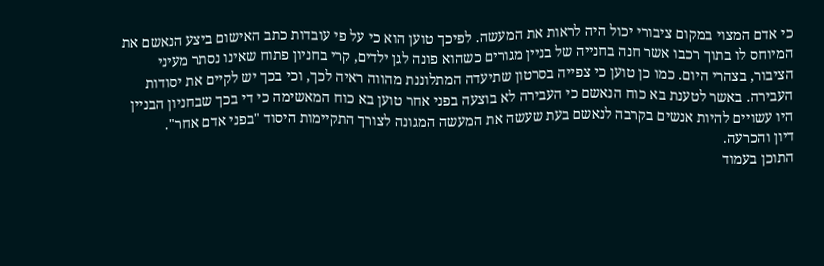כי אדם המצוי במקום ציבורי יכול היה לראות את המעשה. לפיכך טוען הוא כי על פי עובדות כתב האישום ביצע הנאשם את המיוחס לו בתוך רכבו אשר חנה בחנייה של בניין מגורים כשהוא פונה לגן ילדים, קרי בחניון פתוח שאינו נסתר מעיני הציבור, בצהרי היום. כמו כן טוען כי צפייה בסרטון שתיעדה המתלוננת מהווה ראיה לכך, וכי בכך יש לקיים את יסודות העבירה. באשר לטענת בא כוח הנאשם כי העבירה לא בוצעה בפני אחר טוען בא כוח המאשימה כי די בכך שבחניון הבניין היו עשויים להיות אנשים בקרבה לנאשם בעת שעשה את המעשה המגונה לצורך התקיימות היסוד "בפני אדם אחר".
דיון והכרעה.
התוכן בעמוד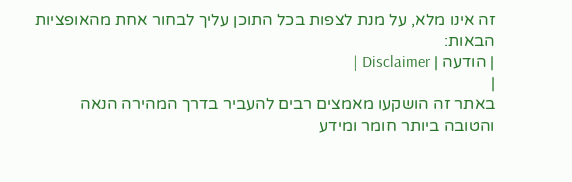זה אינו מלא, על מנת לצפות בכל התוכן עליך לבחור אחת מהאופציות הבאות:
| הודעה | Disclaimer |
|
באתר זה הושקעו מאמצים רבים להעביר בדרך המהירה הנאה והטובה ביותר חומר ומידע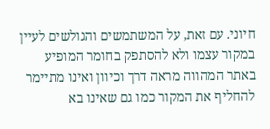חיוני. עם זאת, על המשתמשים והגולשים לעיין במקור עצמו ולא להסתפק בחומר המופיע באתר המהווה מראה דרך וכיוון ואינו מתיימר להחליף את המקור כמו גם שאינו בא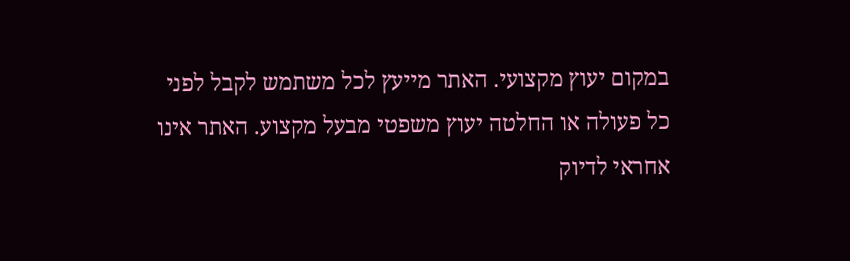במקום יעוץ מקצועי. האתר מייעץ לכל משתמש לקבל לפני כל פעולה או החלטה יעוץ משפטי מבעל מקצוע. האתר אינו אחראי לדיוק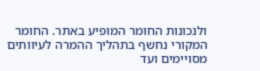ולנכונות החומר המופיע באתר. החומר המקורי נחשף בתהליך ההמרה לעיוותים מסויימים ועד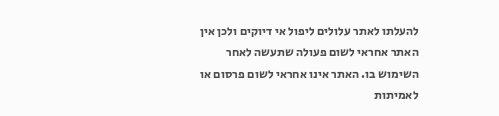להעלתו לאתר עלולים ליפול אי דיוקים ולכן אין האתר אחראי לשום פעולה שתעשה לאחר השימוש בו. האתר אינו אחראי לשום פרסום או לאמיתות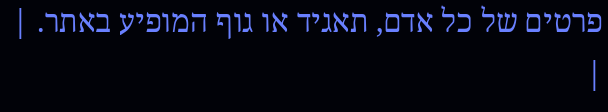פרטים של כל אדם, תאגיד או גוף המופיע באתר. |
|